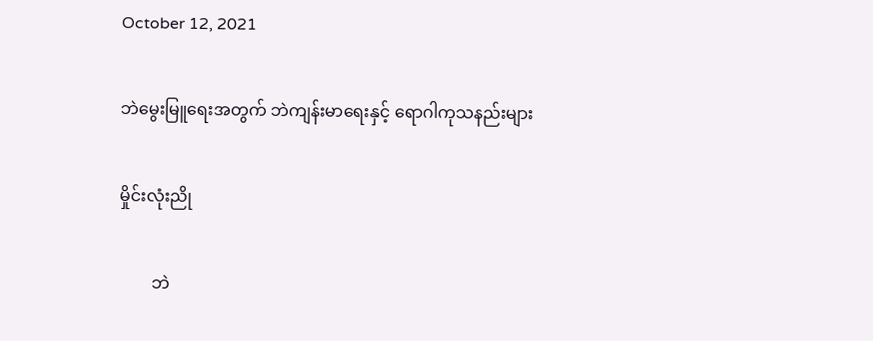October 12, 2021

ဘဲမွေးမြူရေးအတွက် ဘဲကျန်းမာရေးနှင့် ရောဂါကုသနည်းများ

မှိုင်းလုံးညို

        ဘဲ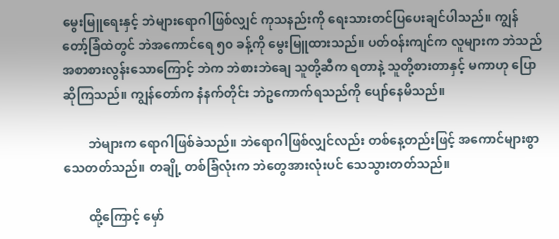မွေးမြူရေးနှင့် ဘဲများရောဂါဖြစ်လျှင် ကုသနည်းကို ရေးသားတင်ပြပေးချင်ပါသည်။ ကျွန်တော့်ခြံထဲတွင် ဘဲအကောင်ရေ ၅၀ ခန့်ကို မွေးမြူထားသည်။ ပတ်ဝန်းကျင်က လူများက ဘဲသည် အစာစားလွန်းသောကြောင့် ဘဲက ဘဲစားဘဲချေ သူတို့ဆီက ရတာနဲ့ သူတို့စားတာနှင့် မကာဟု ပြောဆိုကြသည်။ ကျွန်တော်က နံနက်တိုင်း ဘဲဥကောက်ရသည်ကို ပျော်နေမိသည်။

        ဘဲများက ရောဂါဖြစ်ခဲသည်။ ဘဲရောဂါဖြစ်လျှင်လည်း တစ်နေ့တည်းဖြင့် အကောင်များစွာ သေတတ်သည်။ တချို့ တစ်ခြံလုံးက ဘဲတွေအားလုံးပင် သေသွားတတ်သည်။

        ထို့ကြောင့် မှော်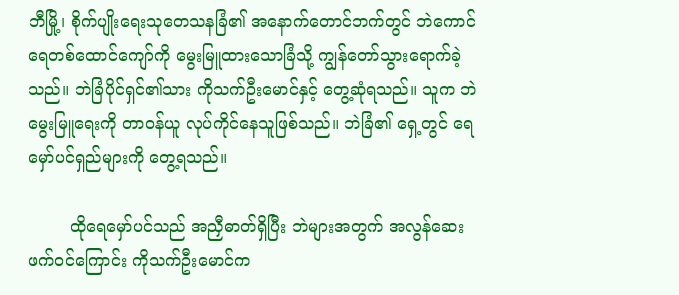ဘီမြို့၊ စိုက်ပျိုးရေးသုတေသနခြံ၏ အနောက်တောင်ဘက်တွင် ဘဲကောင်ရေတစ်ထောင်ကျော်ကို မွေးမြူထားသောခြံသို့ ကျွန်တော်သွားရောက်ခဲ့သည်။ ဘဲခြံပိုင်ရှင်၏သား ကိုသက်ဦးမောင်နှင့် တွေ့ဆုံရသည်။ သူက ဘဲမွေးမြူရေးကို တာဝန်ယူ လုပ်ကိုင်နေသူဖြစ်သည်။ ဘဲခြံ၏ ရှေ့တွင် ရေမှော်ပင်ရှည်များကို တွေ့ရသည်။

        ထိုရေမှော်ပင်သည် အညှီဓာတ်ရှိပြီး ဘဲများအတွက် အလွန်ဆေးဖက်ဝင်ကြောင်း ကိုသက်ဦးမောင်က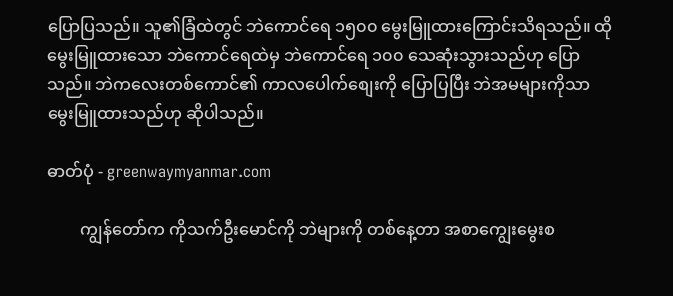ပြောပြသည်။ သူ၏ခြံထဲတွင် ဘဲကောင်ရေ ၁၅၀၀ မွေးမြူထားကြောင်းသိရသည်။ ထိုမွေးမြူထားသော ဘဲကောင်ရေထဲမှ ဘဲကောင်ရေ ၁၀၀ သေဆုံးသွားသည်ဟု ပြောသည်။ ဘဲကလေးတစ်ကောင်၏ ကာလပေါက်စျေးကို ပြောပြပြီး ဘဲအမများကိုသာ မွေးမြူထားသည်ဟု ဆိုပါသည်။

ဓာတ်ပုံ - greenwaymyanmar.com

        ကျွန်တော်က ကိုသက်ဦးမောင်ကို ဘဲများကို တစ်နေ့တာ အစာကျွေးမွေးစ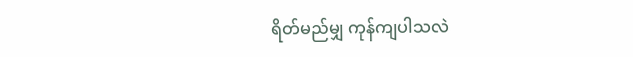ရိတ်မည်မျှ ကုန်ကျပါသလဲ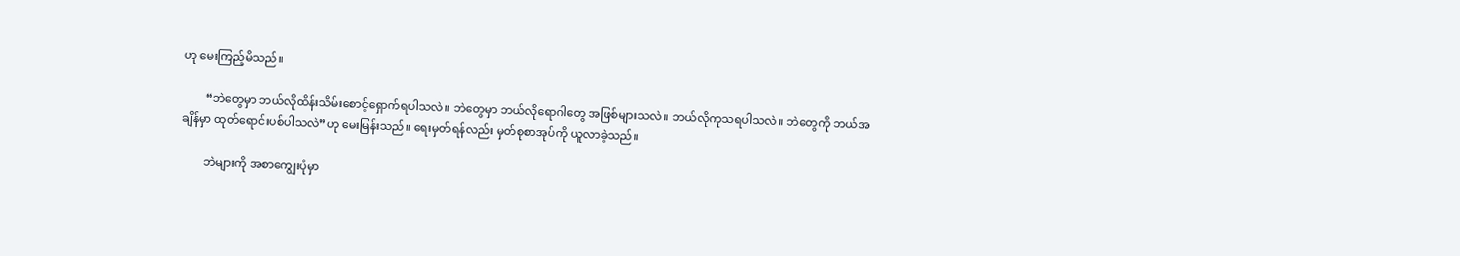ဟု မေးကြည့်မိသည်။

        “ဘဲတွေမှာ ဘယ်လိုထိန်းသိမ်းစောင့်ရှောက်ရပါသလဲ။ ဘဲတွေမှာ ဘယ်လိုရောဂါတွေ အဖြစ်များသလဲ။ ဘယ်လိုကုသရပါသလဲ။ ဘဲတွေကို ဘယ်အချိန်မှာ ထုတ်ရောင်းပစ်ပါသလဲ”ဟု မေးမြန်းသည်။ ရေးမှတ်ရန်လည်း မှတ်စုစာအုပ်ကို ယူလာခဲ့သည်။

        ဘဲများကို အစာကျွေးပုံမှာ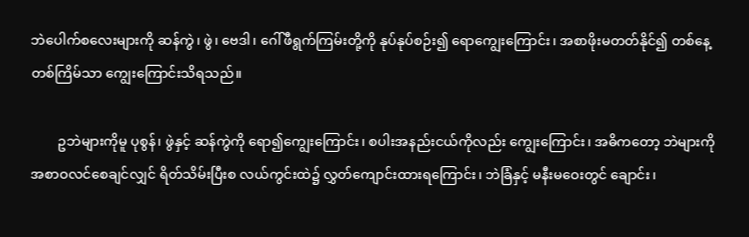ဘဲပေါက်စလေးများကို ဆန်ကွဲ၊ ဖွဲ၊ ဗေဒါ၊ ဂေါ်ဖီရွက်ကြမ်းတို့ကို နုပ်နုပ်စဉ်း၍ ရောကျွေးကြောင်း၊ အစာဖိုးမတတ်နိုင်၍ တစ်နေ့တစ်ကြိမ်သာ ကျွေးကြောင်းသိရသည်။

        ဥဘဲများကိုမူ ပုစွန်၊ ဖွဲနှင့် ဆန်ကွဲကို ရော၍ကျွေးကြောင်း၊ စပါးအနည်းငယ်ကိုလည်း ကျွေးကြောင်း၊ အဓိကတော့ ဘဲများကို အစာဝလင်စေချင်လျှင် ရိတ်သိမ်းပြီးစ လယ်ကွင်းထဲ၌ လွှတ်ကျောင်းထားရကြောင်း၊ ဘဲခြံနှင့် မနီးမဝေးတွင် ချောင်း၊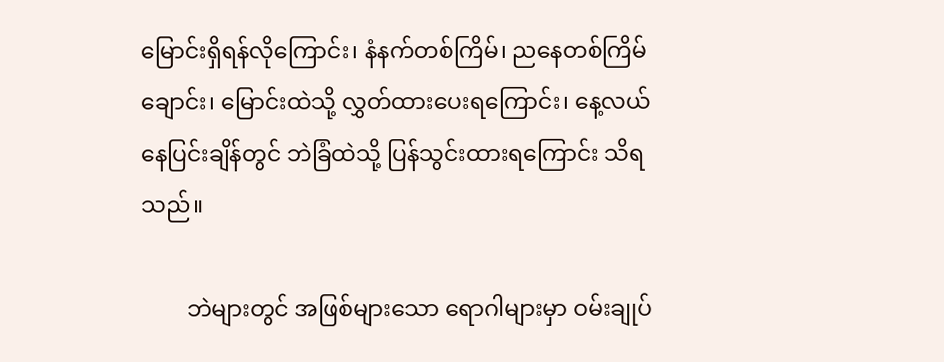မြောင်းရှိရန်လိုကြောင်း၊ နံနက်တစ်ကြိမ်၊ ညနေတစ်ကြိမ် ချောင်း၊ မြောင်းထဲသို့ လွှတ်ထားပေးရကြောင်း၊ နေ့လယ်နေပြင်းချိန်တွင် ဘဲခြံထဲသို့ ပြန်သွင်းထားရကြောင်း သိရသည်။

        ဘဲများတွင် အဖြစ်များသော ရောဂါများမှာ ဝမ်းချုပ်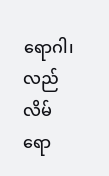ရောဂါ၊ လည်လိမ်ရော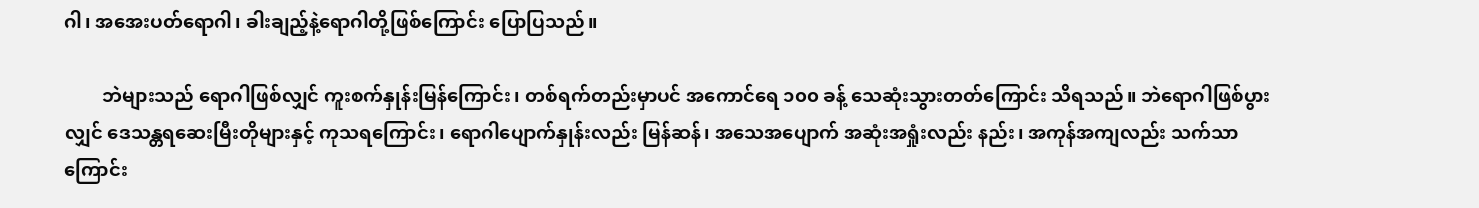ဂါ၊ အအေးပတ်ရောဂါ၊ ခါးချည့်နဲ့ရောဂါတို့ဖြစ်ကြောင်း ပြောပြသည်။

        ဘဲများသည် ရောဂါဖြစ်လျှင် ကူးစက်နှုန်းမြန်ကြောင်း၊ တစ်ရက်တည်းမှာပင် အကောင်ရေ ၁၀၀ ခန့် သေဆုံးသွားတတ်ကြောင်း သိရသည်။ ဘဲရောဂါဖြစ်ပွားလျှင် ဒေသန္တရဆေးမြီးတိုများနှင့် ကုသရကြောင်း၊ ရောဂါပျောက်နှုန်းလည်း မြန်ဆန်၊ အသေအပျောက် အဆုံးအရှုံးလည်း နည်း၊ အကုန်အကျလည်း သက်သာကြောင်း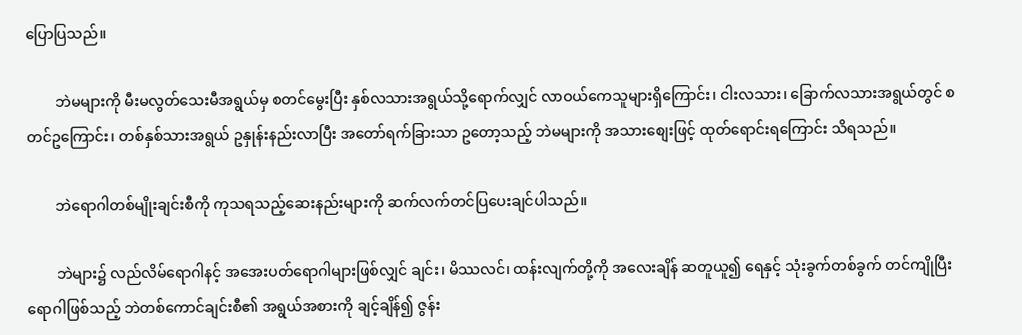ပြောပြသည်။

        ဘဲမများကို မီးမလွတ်သေးမီအရွယ်မှ စတင်မွေးပြီး နှစ်လသားအရွယ်သို့ရောက်လျှင် လာဝယ်ကေသူများရှိကြောင်း၊ ငါးလသား၊ ခြောက်လသားအရွယ်တွင် စတင်ဥကြောင်း၊ တစ်နှစ်သားအရွယ် ဥနှုန်းနည်းလာပြီး အတော်ရက်ခြားသာ ဥတော့သည့် ဘဲမများကို အသားစျေးဖြင့် ထုတ်ရောင်းရကြောင်း သိရသည်။

        ဘဲရောဂါတစ်မျိုးချင်းစီကို ကုသရသည့်ဆေးနည်းများကို ဆက်လက်တင်ပြပေးချင်ပါသည်။

        ဘဲများ၌ လည်လိမ်ရောဂါနင့် အအေးပတ်ရောဂါများဖြစ်လျှင် ချင်း၊ မိဿလင်၊ ထန်းလျက်တို့ကို အလေးချိန် ဆတူယူ၍ ရေနှင့် သုံးခွက်တစ်ခွက် တင်ကျိုပြီး ရောဂါဖြစ်သည့် ဘဲတစ်ကောင်ချင်းစီ၏ အရွယ်အစားကို ချင့်ချိန်၍ ဇွန်း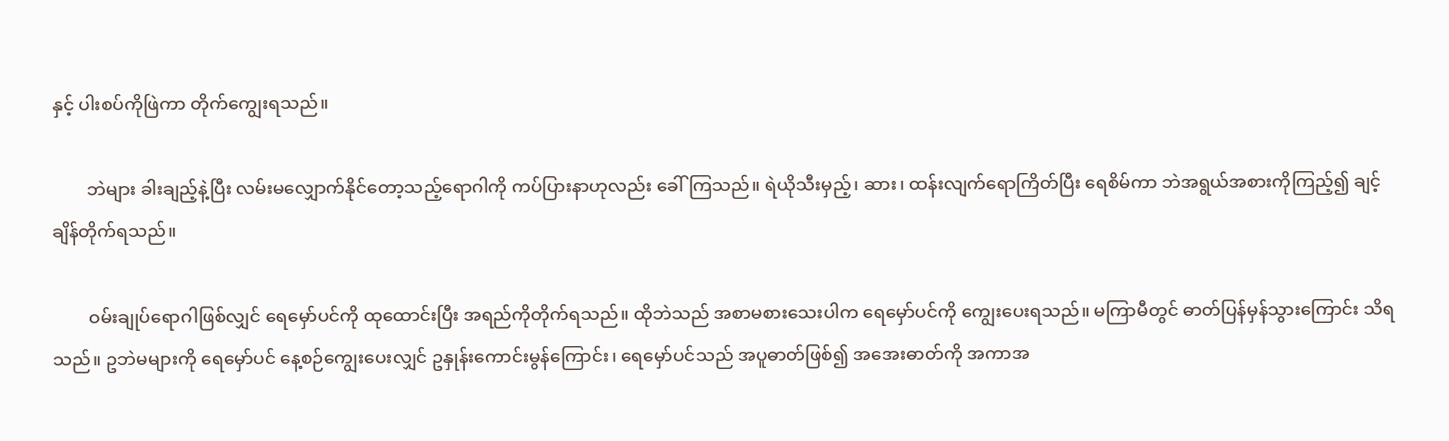နှင့် ပါးစပ်ကိုဖြဲကာ တိုက်ကျွေးရသည်။

        ဘဲများ ခါးချည့်နဲ့ပြီး လမ်းမလျှောက်နိုင်တော့သည့်ရောဂါကို ကပ်ပြားနာဟုလည်း ခေါ်ကြသည်။ ရဲယိုသီးမှည့်၊ ဆား၊ ထန်းလျက်ရောကြိတ်ပြီး ရေစိမ်ကာ ဘဲအရွယ်အစားကိုကြည့်၍ ချင့်ချိန်တိုက်ရသည်။

        ဝမ်းချုပ်ရောဂါဖြစ်လျှင် ရေမှော်ပင်ကို ထုထောင်းပြီး အရည်ကိုတိုက်ရသည်။ ထိုဘဲသည် အစာမစားသေးပါက ရေမှော်ပင်ကို ကျွေးပေးရသည်။ မကြာမီတွင် ဓာတ်ပြန်မှန်သွားကြောင်း သိရသည်။ ဥဘဲမများကို ရေမှော်ပင် နေ့စဉ်ကျွေးပေးလျှင် ဥနှုန်းကောင်းမွန်ကြောင်း၊ ရေမှော်ပင်သည် အပူဓာတ်ဖြစ်၍ အအေးဓာတ်ကို အကာအ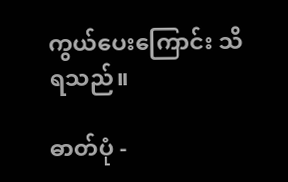ကွယ်ပေးကြောင်း သိရသည်။

ဓာတ်ပုံ -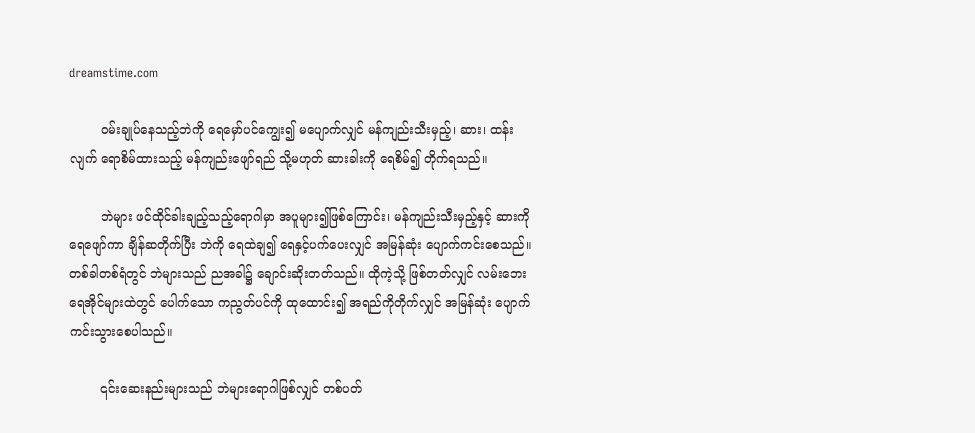dreamstime.com

        ဝမ်းချုပ်နေသည့်ဘဲကို ရေမှော်ပင်ကျွေး၍ မပျောက်လျှင် မန်ကျည်းသီးမှည့်၊ ဆား၊ ထန်းလျက် ရောစိမ်ထားသည့် မန်ကျည်းဖျော်ရည် သို့မဟုတ် ဆားခါးကို ရေစိမ်၍ တိုက်ရသည်။

        ဘဲများ ဖင်ထိုင်ခါးချည့်သည့်ရောဂါမှာ အပူများ၍ဖြစ်ကြောင်း၊ မန်ကျည်းသီးမှည့်နှင့် ဆားကို ရေဖျော်ကာ ချိန်ဆတိုက်ပြီး ဘဲကို ရေထဲချ၍ ရေနှင့်ပက်ပေးလျှင် အမြန်ဆုံး ပျောက်ကင်းစေသည်။ တစ်ခါတစ်ရံတွင် ဘဲများသည် ညအခါ၌ ချောင်းဆိုးတတ်သည်။ ထိုကဲ့သို့ ဖြစ်တတ်လျှင် လမ်းဘေးရေအိုင်များထဲတွင် ပေါက်သော ကညွတ်ပင်ကို ထုထောင်း၍ အရည်ကိုတိုက်လျှင် အမြန်ဆုံး ပျောက်ကင်းသွားစေပါသည်။

        ၎င်းဆေးနည်းများသည် ဘဲများရောဂါဖြစ်လျှင် တစ်ပတ်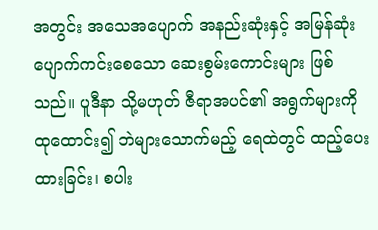အတွင်း အသေအပျောက် အနည်းဆုံးနှင့် အမြန်ဆုံး ပျောက်ကင်းစေသော ဆေးစွမ်းကောင်းများ ဖြစ်သည်။ ပူဒီနာ သို့မဟုတ် ဇီရာအပင်၏ အရွက်များကို ထုထောင်း၍ ဘဲများသောက်မည့် ရေထဲတွင် ထည့်ပေးထားခြင်း၊ စပါး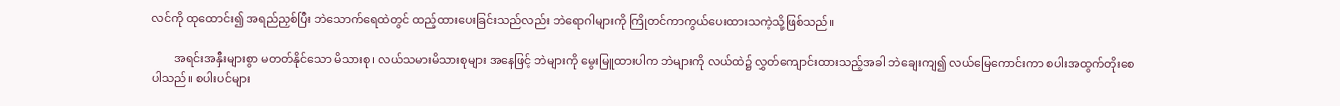လင်ကို ထုထောင်း၍ အရည်ညှစ်ပြီး ဘဲသောက်ရေထဲတွင် ထည့်ထားပေးခြင်းသည်လည်း ဘဲရောဂါများကို ကြိုတင်ကာကွယ်ပေးထားသကဲ့သို့ဖြစ်သည်။

        အရင်းအနှီးများစွာ မတတ်နိုင်သော မိသားစု၊ လယ်သမားမိသားစုများ အနေဖြင့် ဘဲများကို မွေးမြူထားပါက ဘဲများကို လယ်ထဲ၌ လွှတ်ကျောင်းထားသည့်အခါ ဘဲချေးကျ၍ လယ်မြေကောင်းကာ စပါးအထွက်တိုးစေပါသည်။ စပါးပင်များ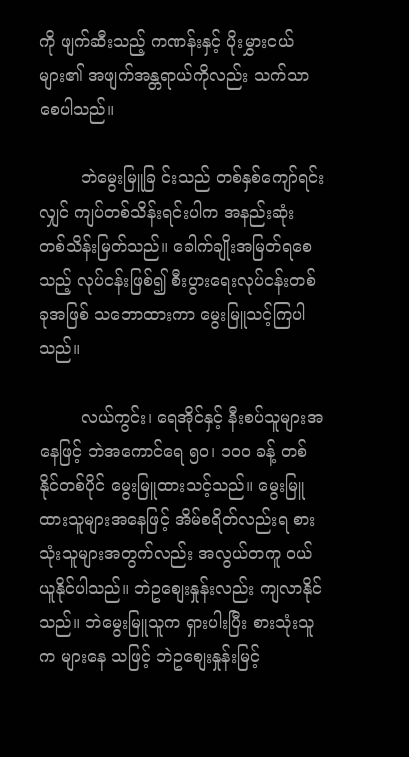ကို ဖျက်ဆီးသည့် ကဏန်းနှင့် ပိုးမွှားငယ်များ၏ အဖျက်အန္တရာယ်ကိုလည်း သက်သာစေပါသည်။

        ဘဲမွေးမြူခြ င်းသည် တစ်နှစ်ကျော်ရင်းလျှင် ကျပ်တစ်သိန်းရင်းပါက အနည်းဆုံး တစ်သိန်းမြတ်သည်။ ခေါက်ချိုးအမြတ်ရစေသည့် လုပ်ငန်းဖြစ်၍ စီးပွားရေးလုပ်ငန်းတစ်ခုအဖြစ် သဘောထားကာ မွေးမြူသင့်ကြပါသည်။

        လယ်ကွင်း၊ ရေအိုင်နှင့် နီးစပ်သူများအနေဖြင့် ဘဲအကောင်ရေ ၅၀၊ ၁၀၀ ခန့် တစ်နိုင်တစ်ပိုင် မွေးမြူထားသင့်သည်။ မွေးမြူထားသူများအနေဖြင့် အိမ်စရိတ်လည်းရ စားသုံးသူများအတွက်လည်း အလွယ်တကူ ဝယ်ယူနိုင်ပါသည်။ ဘဲဥစျေးနှုန်းလည်း ကျလာနိုင်သည်။ ဘဲမွေးမြူသူက ရှားပါးပြီး စားသုံးသူက များနေ သဖြင့် ဘဲဥစျေးနှုန်းမြင့်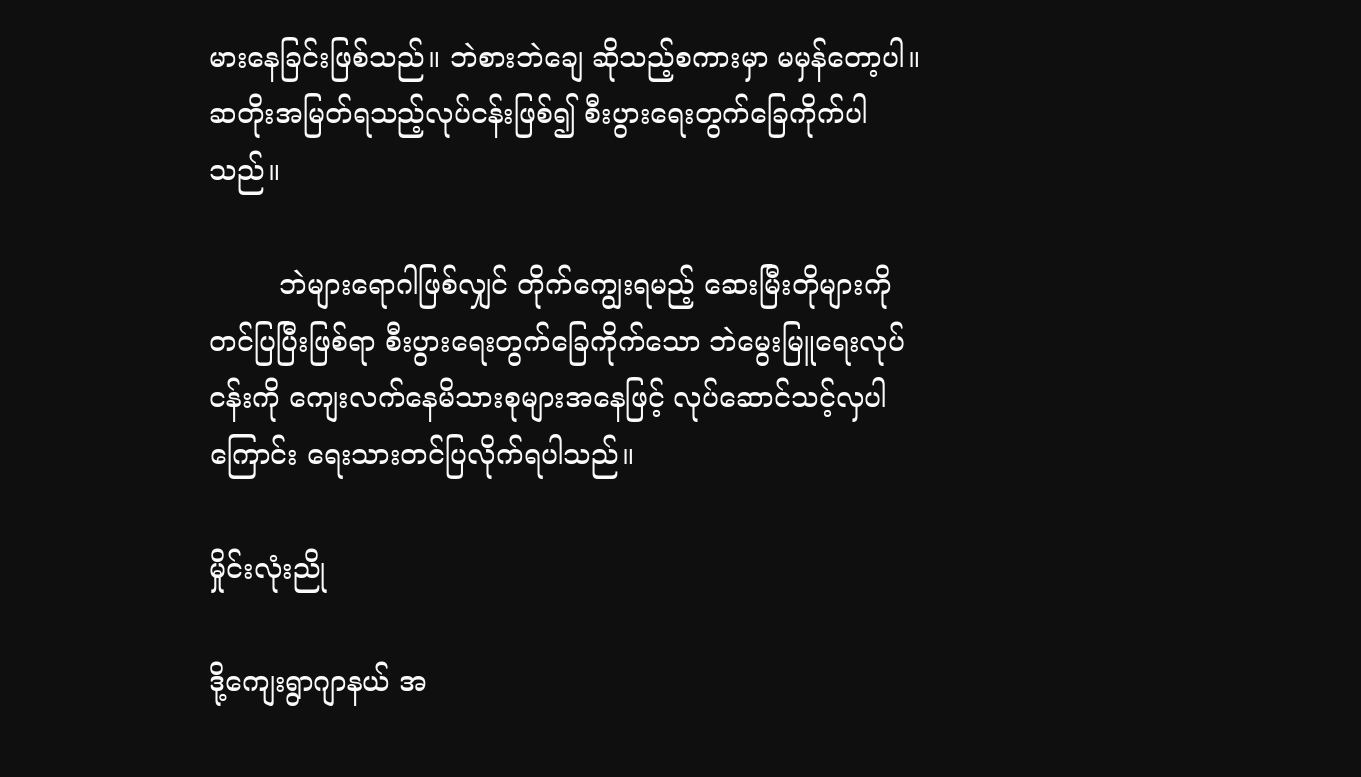မားနေခြင်းဖြစ်သည်။ ဘဲစားဘဲချေ ဆိုသည့်စကားမှာ မမှန်တော့ပါ။ ဆတိုးအမြတ်ရသည့်လုပ်ငန်းဖြစ်၍ စီးပွားရေးတွက်ခြေကိုက်ပါသည်။

        ဘဲများရောဂါဖြစ်လျှင် တိုက်ကျွေးရမည့် ဆေးမြီးတိုများကို တင်ပြပြီးဖြစ်ရာ စီးပွားရေးတွက်ခြေကိုက်သော ဘဲမွေးမြူရေးလုပ်ငန်းကို ကျေးလက်နေမိသားစုများအနေဖြင့် လုပ်ဆောင်သင့်လှပါကြောင်း ရေးသားတင်ပြလိုက်ရပါသည်။

မှိုင်းလုံးညို

ဒို့ကျေးရွာဂျာနယ် အ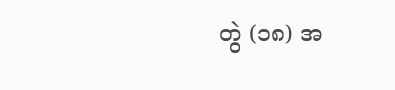တွဲ (၁၈) အ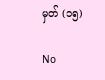မှတ် (၁၅)

No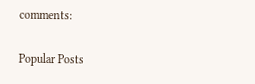comments:

Popular Posts